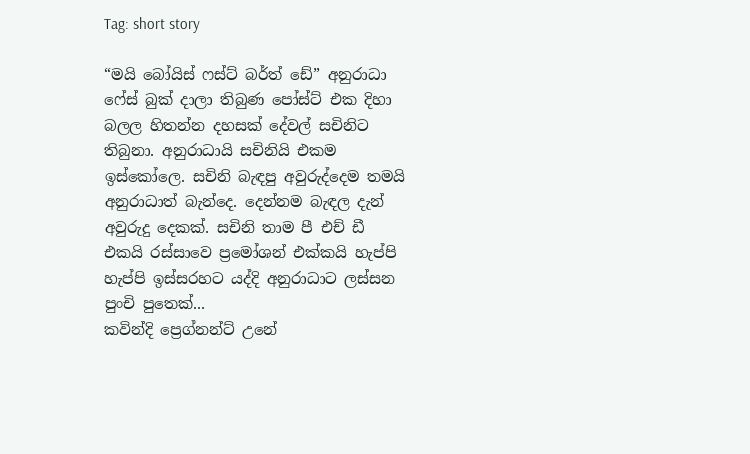Tag: short story

“මයි බෝයිස් ෆස්ට් බර්ත් ඩේ” අනුරාධා ෆේස් බුක් දාලා තිබුණ පෝස්ට් එක දිහා බලල හිතන්න දහසක් දේවල් සචිනිට තිබුනා. අනුරාධායි සචිනියි එකම ඉස්කෝලෙ. සචිනි බැඳපු අවුරුද්දෙම තමයි අනුරාධාත් බැන්දෙ. දෙන්නම බැඳල දැන් අවුරුදු දෙකක්. සචිනි තාම පී එච් ඩී එකයි රස්සාවෙ ප්‍රමෝශන් එක්කයි හැප්පි හැප්පි ඉස්සරහට යද්දි අනුරාධාට ලස්සන පුංචි පුතෙක්...
කවින්දි ප්‍රෙග්නන්ට් උනේ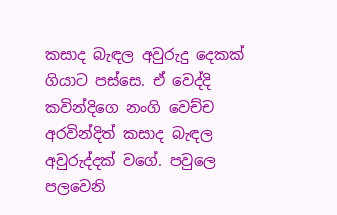කසාද බැඳල අවුරුදු දෙකක් ගියාට පස්සෙ. ඒ වෙද්දි කවින්දිගෙ නංගි වෙච්ච අරවින්දිත් කසාද බැඳල අවුරුද්දක් වගේ. පවුලෙ පලවෙනි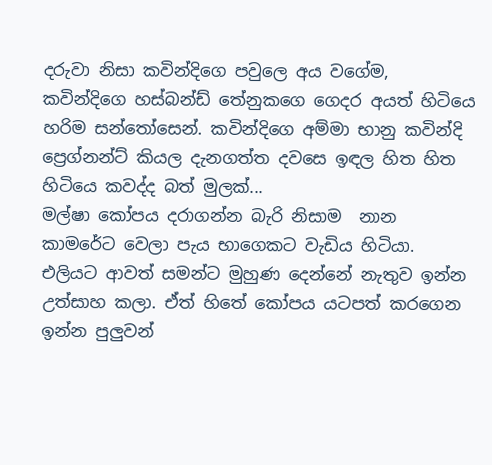දරුවා නිසා කවින්දිගෙ පවුලෙ අය වගේම, කවින්දිගෙ හස්බන්ඩ් තේනුකගෙ ගෙදර අයත් හිටියෙ හරිම සන්තෝසෙන්. කවින්දිගෙ අම්මා භානු කවින්දි ප්‍රෙග්නන්ට් කියල දැනගත්ත දවසෙ ඉඳල හිත හිත හිටියෙ කවද්ද බත් මුලක්...
මල්ෂා කෝපය දරාගන්න බැරි නිසාම  නාන කාමරේට වෙලා පැය භාගෙකට වැඩිය හිටියා. එලියට ආවත් සමන්ට මුහුණ දෙන්නේ නැතුව ඉන්න උත්සාහ කලා. ඒත් හිතේ කෝපය යටපත් කරගෙන ඉන්න පුලුවන්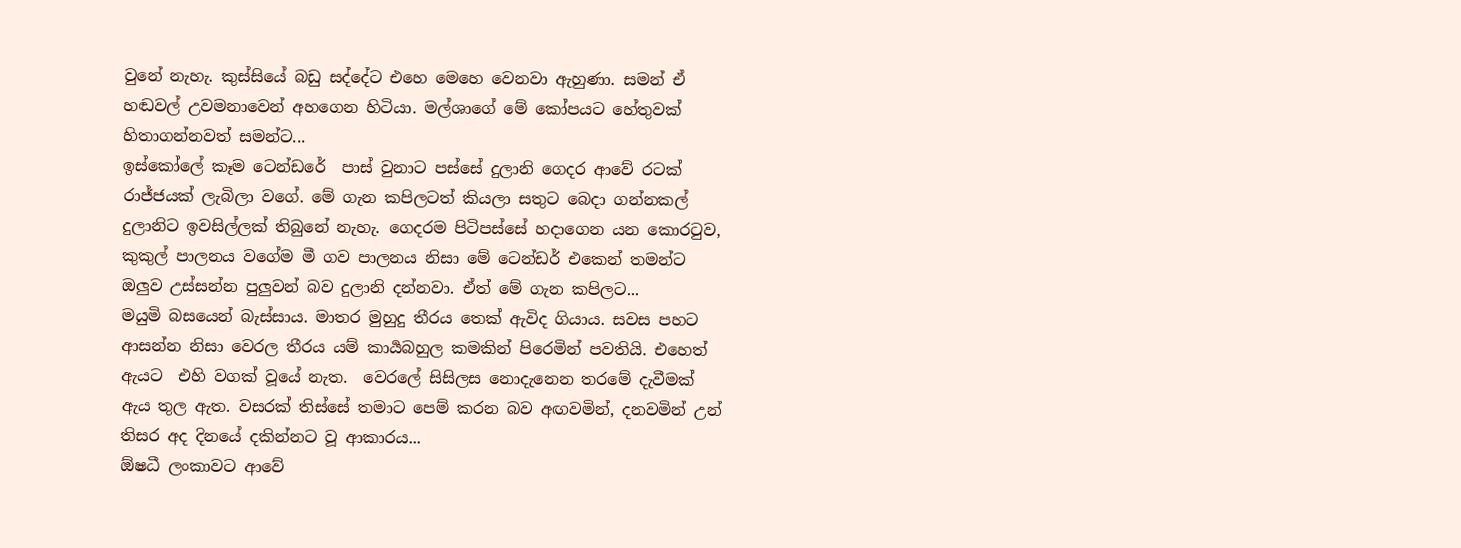වුනේ නැහැ. කුස්සියේ බඩු සද්දේට එහෙ මෙහෙ වෙනවා ඇහුණා. සමන් ඒ හඬවල් උවමනාවෙන් අහගෙන හිටියා. මල්ශාගේ මේ කෝපයට හේතුවක් හිතාගන්නවත් සමන්ට...
ඉස්කෝලේ කෑම ටෙන්ඩරේ  පාස් වුනාට පස්සේ දුලානි ගෙදර ආවේ රටක් රාජ්ජයක් ලැබිලා වගේ. මේ ගැන කපිලටත් කියලා සතුට බෙදා ගන්නකල් දුලානිට ඉවසිල්ලක් තිබුනේ නැහැ. ගෙදරම පිටිපස්සේ හදාගෙන යන කොරටුව, කුකුල් පාලනය වගේම මී ගව පාලනය නිසා මේ ටෙන්ඩර් එකෙන් තමන්ට ඔලුව උස්සන්න පුලුවන් බව දුලානි දන්නවා. ඒත් මේ ගැන කපිලට...
මයුමි බසයෙන් බැස්සාය. මාතර මුහුදු තීරය තෙක් ඇවිද ගියාය. සවස පහට ආසන්න නිසා වෙරල තීරය යම් කාර්‍යබහුල කමකින් පිරෙමින් පවතියි. එහෙත් ඇයට  එහි වගක් වූයේ නැත.  වෙරලේ සිසිලස නොදැනෙන තරමේ දැවීමක් ඇය තුල ඇත. වසරක් තිස්සේ තමාට පෙම් කරන බව අඟවමින්, දනවමින් උන් තිසර අද දිනයේ දකින්නට වූ ආකාරය...
ඕෂධී ලංකාවට ආවේ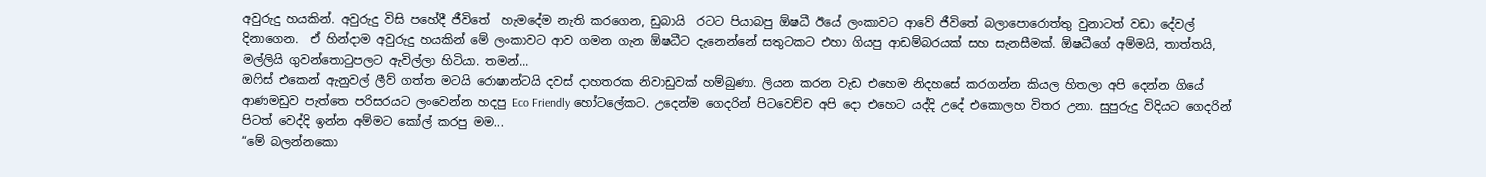අවුරුදු හයකින්. අවුරුදු විසි පහේදී ජීවිතේ  හැමදේම නැති කරගෙන, ඩුබායි  රටට පියාබපු ඕෂධී ඊයේ ලංකාවට ආවේ ජීවිතේ බලාපොරොත්තු වුනාටත් වඩා දේවල් දිනාගෙන.  ඒ හින්දාම අවුරුදු හයකින් මේ ලංකාවට ආව ගමන ගැන ඕෂධීට දැනෙන්නේ සතුටකට එහා ගියපු ආඩම්බරයක් සහ සැනසීමක්. ඕෂධීගේ අම්මයි, තාත්තයි, මල්ලියි ගුවන්තොටුපලට ඇවිල්ලා හිටියා. තමන්...
ඔෆිස් එකෙන් ඇනුවල් ලීව් ගත්ත මටයි රොෂාන්ටයි දවස් දාහතරක නිවාඩුවක් හම්බුණා. ලියන කරන වැඩ එහෙම නිදහසේ කරගන්න කියල හිතලා අපි දෙන්න ගියේ ආණමඩුව පැත්තෙ පරිසරයට ලංවෙන්න හදපු Eco Friendly හෝටලේකට. උදෙන්ම ගෙදරින් පිටවෙච්ච අපි දො එහෙට යද්දි උදේ එකොලහ විතර උනා. සුපුරුදු විදියට ගෙදරින් පිටත් වෙද්දි ඉන්න අම්මට කෝල් කරපු මම...
“මේ බලන්නකො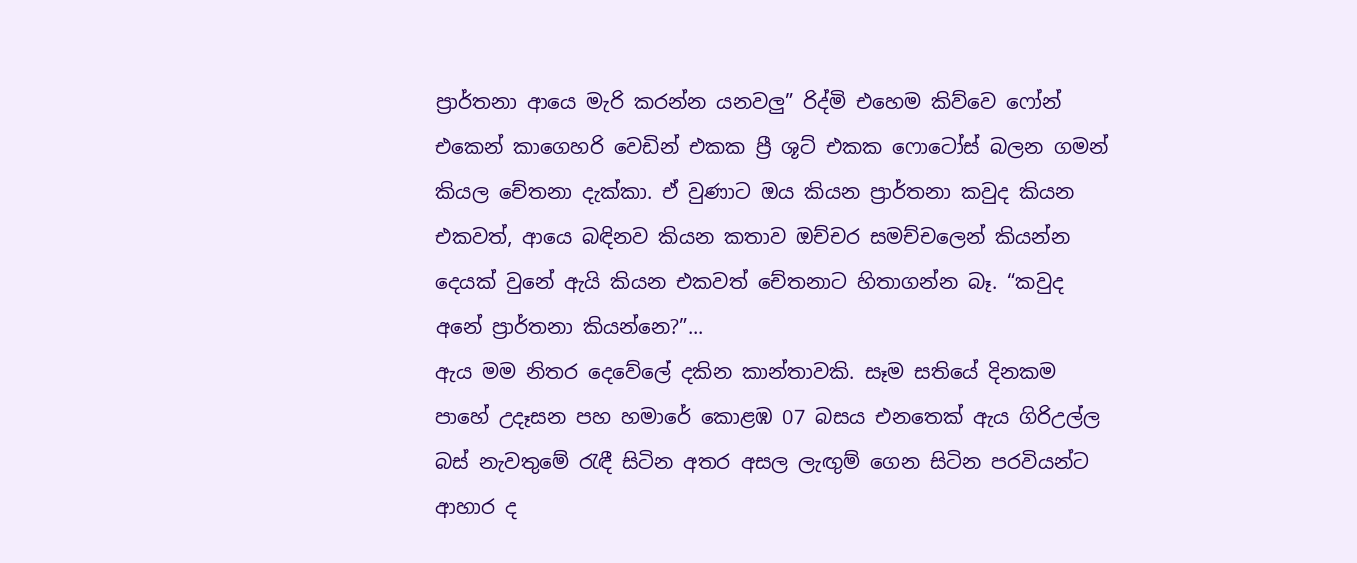ප්‍රාර්තනා ආයෙ මැරි කරන්න යනවලු” රිද්මි එහෙම කිව්වෙ ෆෝන් එකෙන් කාගෙහරි වෙඩින් එකක ප්‍රී ශූට් එකක ෆොටෝස් බලන ගමන් කියල චේතනා දැක්කා. ඒ වුණාට ඔය කියන ප්‍රාර්තනා කවුද කියන එකවත්, ආයෙ බඳිනව කියන කතාව ඔච්චර සමච්චලෙන් කියන්න දෙයක් වුනේ ඇයි කියන එකවත් චේතනාට හිතාගන්න බෑ. “කවුද අනේ ප්‍රාර්තනා කියන්නෙ?”...
ඇය මම නිතර දෙවේලේ දකින කාන්තාවකි. සෑම සතියේ දිනකම පාහේ උදෑසන පහ හමාරේ කොළඹ 07 බසය එනතෙක් ඇය ගිරිඋල්ල බස් නැවතුමේ රැඳී සිටින අතර අසල ලැඟුම් ගෙන සිටින පරවියන්ට ආහාර ද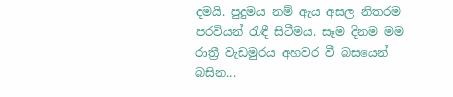දමයි. පුදුමය නම් ඇය අසල නිතරම පරවියන් රැඳී සිටීමය. සෑම දිනම මම රාත්‍රී වැඩමුරය අහවර වී බසයෙන් බසින...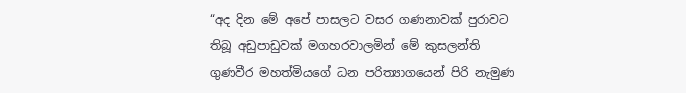“අද දින මේ අපේ පාසලට වසර ගණනාවක් පුරාවට තිබූ අඩුපාඩුවක් මගහරවාලමින් මේ කුසලන්ති ගුණවීර මහත්මියගේ ධන පරිත්‍යාගයෙන් පිරි නැමුණ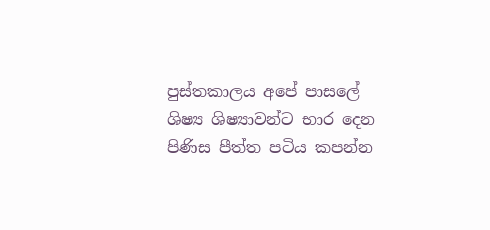පුස්තකාලය අපේ පාසලේ ශිෂ්‍ය ශිෂ්‍යාවන්ට භාර දෙන පිණිස පීත්ත පටිය කපන්න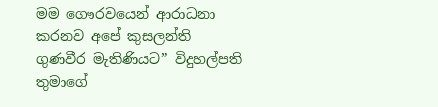මම ගෞරවයෙන් ආරාධනා කරනව අපේ කුසලන්ති ගුණවීර මැතිණියට” විදුහල්පති තුමාගේ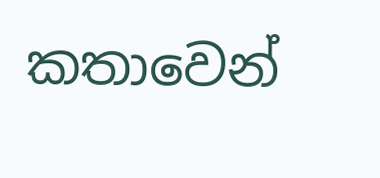කතාවෙන්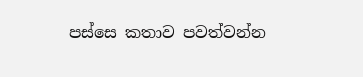පස්සෙ කතාව පවත්වන්න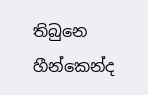තිබුනෙ හීන්කෙන්ද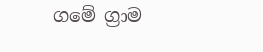ගමේ ග්‍රාම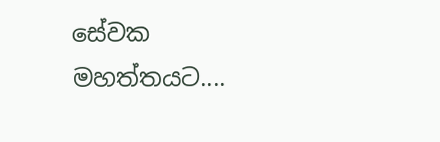සේවක මහත්තයට....